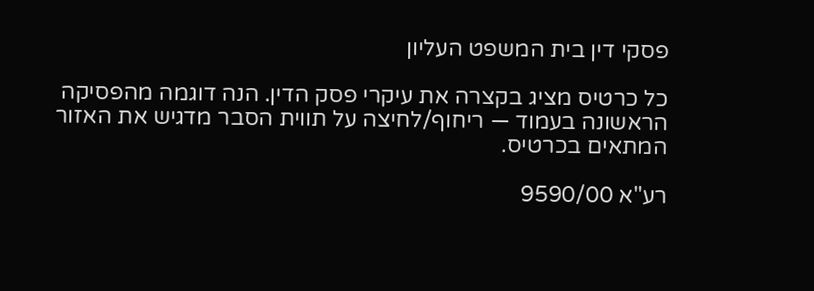פסקי דין בית המשפט העליון

כל כרטיס מציג בקצרה את עיקרי פסק הדין. הנה דוגמה מהפסיקה הראשונה בעמוד — ריחוף/לחיצה על תווית הסבר מדגיש את האזור המתאים בכרטיס.

רע"א 9590/00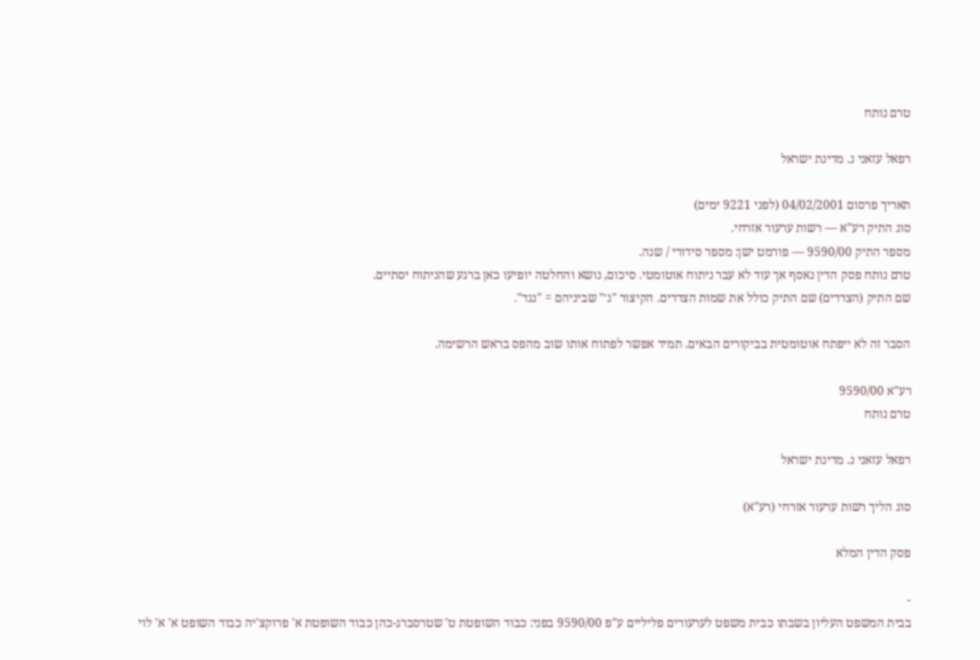טרם נותח

רפאל עזאני נ. מדינת ישראל

תאריך פרסום 04/02/2001 (לפני 9221 ימים)
סוג התיק רע"א — רשות ערעור אזרחי.
מספר התיק 9590/00 — פורמט ישן: מספר סידורי / שנה.
טרם נותח פסק הדין נאסף אך עוד לא עבר ניתוח אוטומטי. סיכום, נושא והחלטה יופיעו כאן ברגע שהניתוח יסתיים.
שם התיק (הצדדים) שם התיק כולל את שמות הצדדים. הקיצור "נ׳" שביניהם = "נגד".

הסבר זה לא ייפתח אוטומטית בביקורים הבאים. תמיד אפשר לפתוח אותו שוב מהפס בראש הרשימה.

רע"א 9590/00
טרם נותח

רפאל עזאני נ. מדינת ישראל

סוג הליך רשות ערעור אזרחי (רע"א)

פסק הדין המלא

-
בבית המשפט העליון בשבתו כבית משפט לערעורים פליליים ע"פ 9590/00 בפני: כבוד השופטת ט' שטרסברג-כהן כבוד השופטת א' פרוקצ'יה כבוד השופט א' א' לוי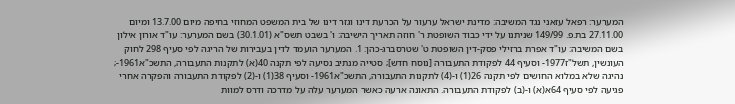המערער: רפאל עזאני נגד המשיבה: מדינת ישראל ערעור על הכרעת דינו וגזר דינו של בית המשפט המחוזי בחיפה מיום 13.7.00 ומיום 27.11.00 בת.פ. 149/99 שניתנו על ידי כבוד השופטת ר' חוזה תאריך הישיבה: ו' בשבט תשס"א (30.1.01) בשם המערער: עו"ד אורון אילון בשם המשיבה: עו"ד אפרת ברזילי פסק-דין השופטת ט' שטרסברג-כהן: 1. המערער הועמד לדין בעבירות של הריגה לפי סעיף 298 לחוק העונשין, תשל"ז1977- וסעיף 44 לפקודת התעבורה [נוסח חדש]; סטייה מנתיב נסיעה לפי תקנה 40(א) לתקנות התעבורה, התשכ"א1961-; נהיגה שלא במלוא החושים לפי תקנה 26(1) ו-(4) לתקנות התעבורה, התשכ"א1961- וסעיף 38(1) ו-(2) לפקודת התעבורה והפקרה אחרי פגיעה לפי סעיף 64א(א) ו-(ב) לפקודת התעבורה. התאונה ארעה כאשר המערער עלה על מדרכה ודרס למוות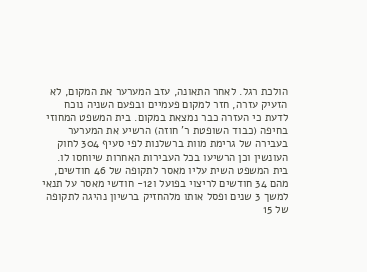הולכת רגל. לאחר התאונה, עזב המערער את המקום, לא הזעיק עזרה, חזר למקום פעמיים ובפעם השניה נוכח לדעת כי העזרה כבר נמצאת במקום. בית המשפט המחוזי בחיפה (כבוד השופטת ר' חוזה) הרשיע את המערער בעבירה של גרימת מוות ברשלנות לפי סעיף 304 לחוק העונשין וכן הרשיעו בכל העבירות האחרות שיוחסו לו. בית המשפט השית עליו מאסר לתקופה של 46 חודשים, מהם 34 חודשים לריצוי בפועל ו12- חודשי מאסר על תנאי למשך 3 שנים ופסל אותו מלהחזיק ברשיון נהיגה לתקופה של 15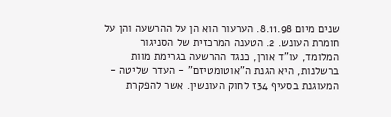שנים מיום 8.11.98. הערעור הוא הן על ההרשעה והן על חומרת העונש. 2. הטענה המרכזית של הסניגור המלומד, עו"ד אורן, כנגד ההרשעה בגרימת מוות ברשלנות, היא הגנת ה"אוטומטיזם" - העדר שליטה - המעוגנת בסעיף 34ז לחוק העונשין. אשר להפקרת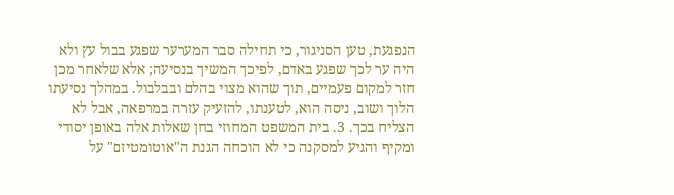הנפגעת, טען הסניגור, כי תחילה סבר המערער שפגע בבול עץ ולא היה ער לכך שפגע באדם, לפיכך המשיך בנסיעה; אלא שלאחר מכן חזר למקום פעמיים, תוך שהוא מצוי בהלם ובבלבול. במהלך נסיעתו הלוך ושוב, ניסה הוא, לטענתו, להזעיק עזרה במרפאה, אבל לא הצליח בכך. 3. בית המשפט המחוזי בחן שאלות אלה באופן יסודי ומקיף והגיע למסקנה כי לא הוכחה הגנת ה"אוטומטיזם" על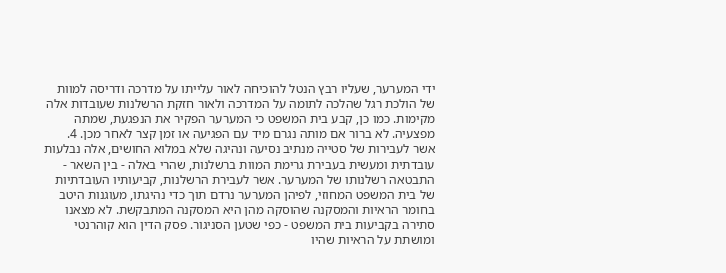ידי המערער, שעליו רבץ הנטל להוכיחה לאור עלייתו על מדרכה ודריסה למוות של הולכת רגל שהלכה לתומה על המדרכה ולאור חזקת הרשלנות שעובדות אלה מקימות. כמו כן, קבע בית המשפט כי המערער הפקיר את הנפגעת, שמתה מפצעיה. לא ברור אם מותה נגרם מיד עם הפגיעה או זמן קצר לאחר מכן. 4. אשר לעבירות של סטייה מנתיב נסיעה ונהיגה שלא במלוא החושים, אלה נבלעות עובדתית ומעשית בעבירת גרימת המוות ברשלנות, שהרי באלה - בין השאר - התבטאה רשלנותו של המערער. אשר לעבירת הרשלנות, קביעותיו העובדתיות של בית המשפט המחוזי, לפיהן המערער נרדם תוך כדי נהיגתו, מעוגנות היטב בחומר הראיות והמסקנה שהוסקה מהן היא המסקנה המתבקשת. לא מצאנו סתירה בקביעות בית המשפט - כפי שטען הסניגור. פסק הדין הוא קוהרנטי ומושתת על הראיות שהיו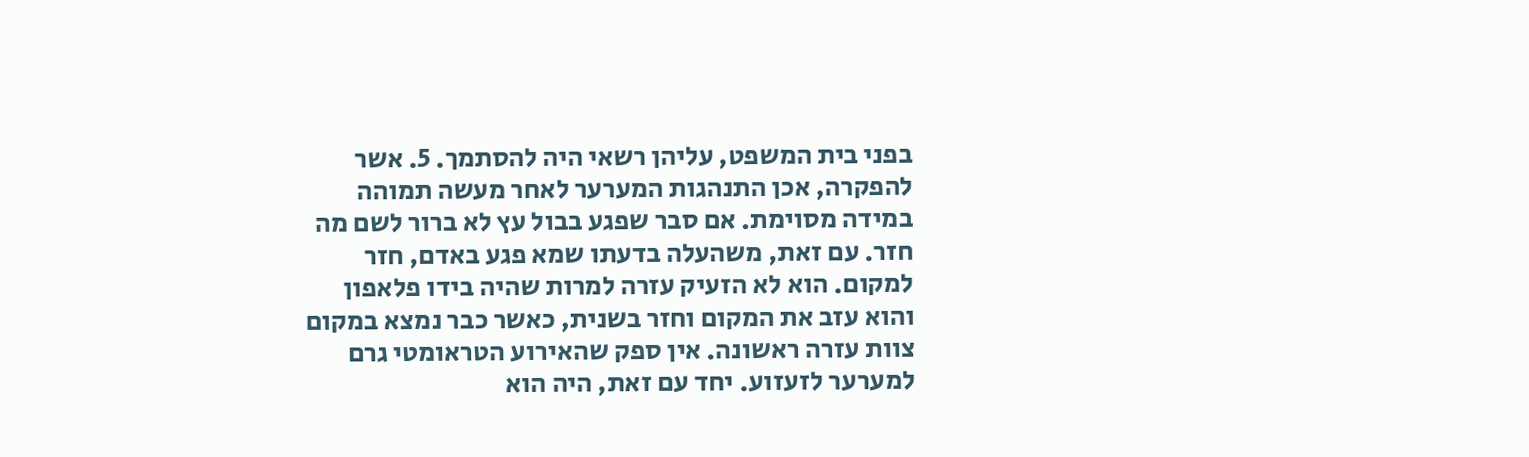בפני בית המשפט, עליהן רשאי היה להסתמך. 5. אשר להפקרה, אכן התנהגות המערער לאחר מעשה תמוהה במידה מסוימת. אם סבר שפגע בבול עץ לא ברור לשם מה חזר. עם זאת, משהעלה בדעתו שמא פגע באדם, חזר למקום. הוא לא הזעיק עזרה למרות שהיה בידו פלאפון והוא עזב את המקום וחזר בשנית, כאשר כבר נמצא במקום צוות עזרה ראשונה. אין ספק שהאירוע הטראומטי גרם למערער לזעזוע. יחד עם זאת, היה הוא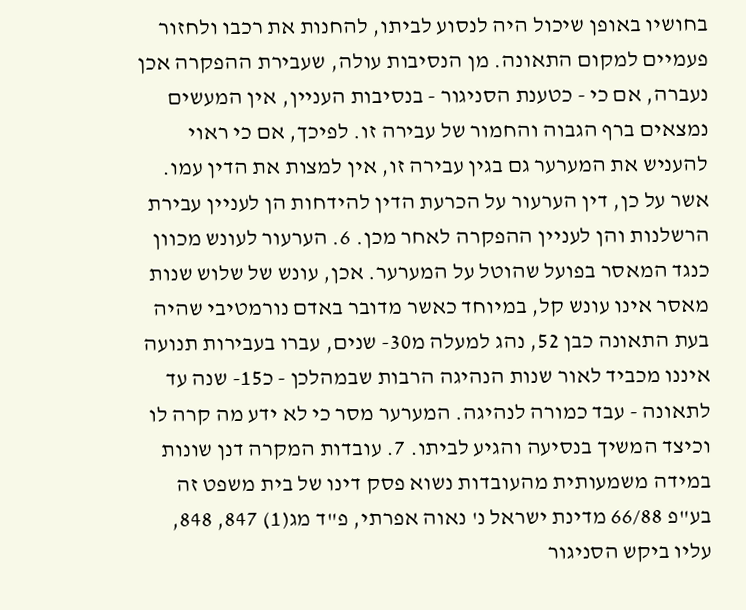בחושיו באופן שיכול היה לנסוע לביתו, להחנות את רכבו ולחזור פעמיים למקום התאונה. מן הנסיבות עולה, שעבירת ההפקרה אכן נעברה, אם כי - כטענת הסניגור - בנסיבות העניין, אין המעשים נמצאים ברף הגבוה והחמור של עבירה זו. לפיכך, אם כי ראוי להעניש את המערער גם בגין עבירה זו, אין למצות את הדין עמו. אשר על כן, דין הערעור על הכרעת הדין להידחות הן לעניין עבירת הרשלנות והן לעניין ההפקרה לאחר מכן. 6. הערעור לעונש מכוון כנגד המאסר בפועל שהוטל על המערער. אכן, עונש של שלוש שנות מאסר אינו עונש קל, במיוחד כאשר מדובר באדם נורמטיבי שהיה בעת התאונה כבן 52, נהג למעלה מ30- שנים, עברו בעבירות תנועה איננו מכביד לאור שנות הנהיגה הרבות שבמהלכן - כ15- שנה עד לתאונה - עבד כמורה לנהיגה. המערער מסר כי לא ידע מה קרה לו וכיצד המשיך בנסיעה והגיע לביתו. 7. עובדות המקרה דנן שונות במידה משמעותית מהעובדות נשוא פסק דינו של בית משפט זה בע"פ 66/88 מדינת ישראל נ' נאוה אפרתי, פ"ד מג(1) 847, 848, עליו ביקש הסניגור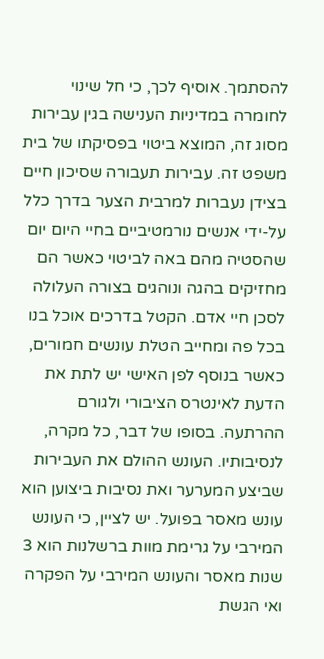להסתמך. אוסיף לכך, כי חל שינוי לחומרה במדיניות הענישה בגין עבירות מסוג זה, המוצא ביטוי בפסיקתו של בית משפט זה. עבירות תעבורה שסיכון חיים בצידן נעברות למרבית הצער בדרך כלל על-ידי אנשים נורמטיביים בחיי היום יום שהסטיה מהם באה לביטוי כאשר הם מחזיקים בהגה ונוהגים בצורה העלולה לסכן חיי אדם. הקטל בדרכים אוכל בנו בכל פה ומחייב הטלת עונשים חמורים, כאשר בנוסף לפן האישי יש לתת את הדעת לאינטרס הציבורי ולגורם ההרתעה. בסופו של דבר, כל מקרה, לנסיבותיו. העונש ההולם את העבירות שביצע המערער ואת נסיבות ביצוען הוא עונש מאסר בפועל. יש לציין, כי העונש המירבי על גרימת מוות ברשלנות הוא 3 שנות מאסר והעונש המירבי על הפקרה ואי הגשת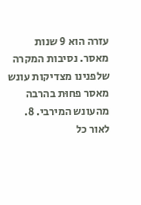עזרה הוא 9 שנות מאסר. נסיבות המקרה שלפנינו מצדיקות עונש מאסר פחוּת בהרבה מהעונש המירבי. 8. לאור כל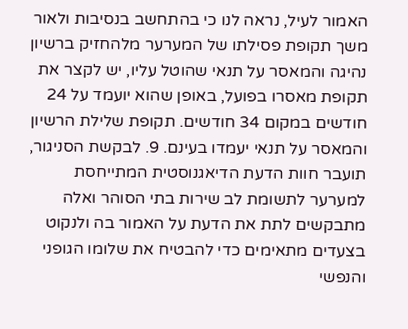האמור לעיל, נראה לנו כי בהתחשב בנסיבות ולאור משך תקופת פסילתו של המערער מלהחזיק ברשיון נהיגה והמאסר על תנאי שהוטל עליו, יש לקצר את תקופת מאסרו בפועל, באופן שהוא יועמד על 24 חודשים במקום 34 חודשים. תקופת שלילת הרשיון והמאסר על תנאי יעמדו בעינם. 9. לבקשת הסניגור, תועבר חוות הדעת הדיאגנוסטית המתייחסת למערער לתשומת לב שירות בתי הסוהר ואלה מתבקשים לתת את הדעת על האמור בה ולנקוט בצעדים מתאימים כדי להבטיח את שלומו הגופני והנפשי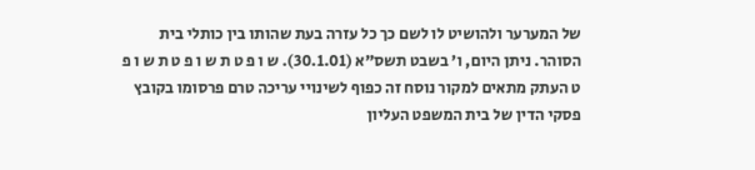של המערער ולהושיט לו לשם כך כל עזרה בעת שהותו בין כותלי בית הסוהר. ניתן היום, ו' בשבט תשס"א (30.1.01). ש ו פ ט ת ש ו פ ט ת ש ו פ ט העתק מתאים למקור נוסח זה כפוף לשינויי עריכה טרם פרסומו בקובץ פסקי הדין של בית המשפט העליון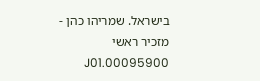בישראל. שמריהו כהן - מזכיר ראשי 00095900.J01